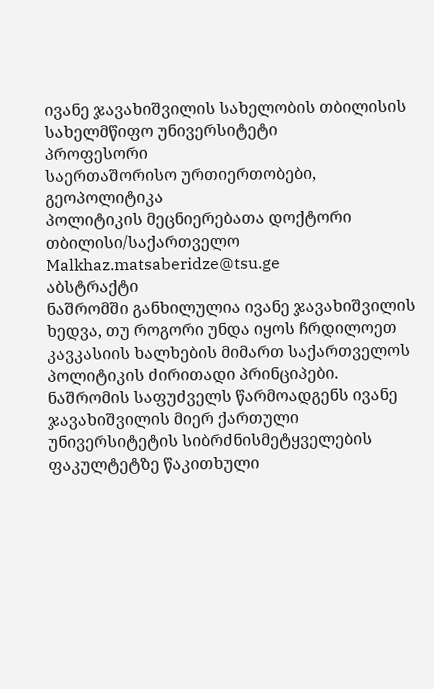ივანე ჯავახიშვილის სახელობის თბილისის სახელმწიფო უნივერსიტეტი
პროფესორი
საერთაშორისო ურთიერთობები, გეოპოლიტიკა
პოლიტიკის მეცნიერებათა დოქტორი
თბილისი/საქართველო
Malkhaz.matsaberidze@tsu.ge
აბსტრაქტი
ნაშრომში განხილულია ივანე ჯავახიშვილის ხედვა, თუ როგორი უნდა იყოს ჩრდილოეთ კავკასიის ხალხების მიმართ საქართველოს პოლიტიკის ძირითადი პრინციპები. ნაშრომის საფუძველს წარმოადგენს ივანე ჯავახიშვილის მიერ ქართული უნივერსიტეტის სიბრძნისმეტყველების ფაკულტეტზე წაკითხული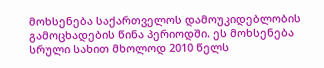მოხსენება საქართველოს დამოუკიდებლობის გამოცხადების წინა პერიოდში. ეს მოხსენება სრული სახით მხოლოდ 2010 წელს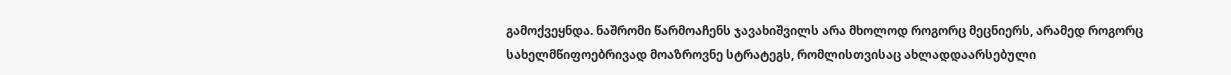გამოქვეყნდა. ნაშრომი წარმოაჩენს ჯავახიშვილს არა მხოლოდ როგორც მეცნიერს, არამედ როგორც სახელმწიფოებრივად მოაზროვნე სტრატეგს, რომლისთვისაც ახლადდაარსებული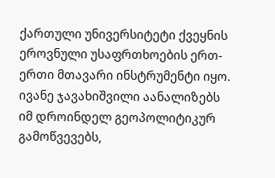ქართული უნივერსიტეტი ქვეყნის ეროვნული უსაფრთხოების ერთ-ერთი მთავარი ინსტრუმენტი იყო. ივანე ჯავახიშვილი აანალიზებს იმ დროინდელ გეოპოლიტიკურ გამოწვევებს,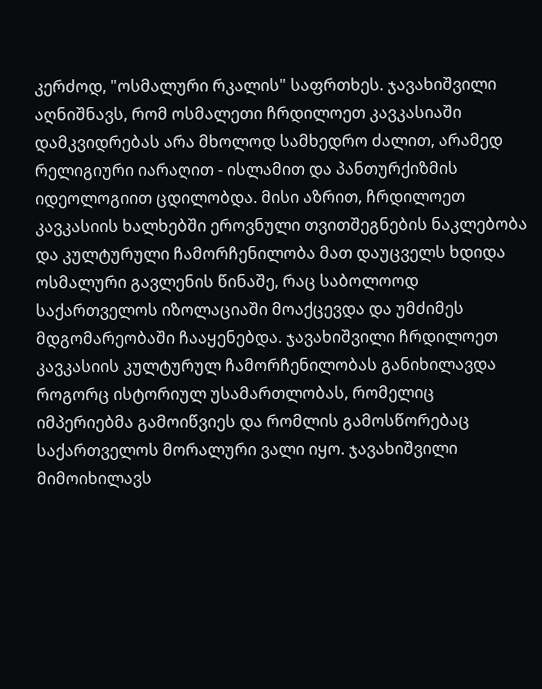კერძოდ, "ოსმალური რკალის" საფრთხეს. ჯავახიშვილი აღნიშნავს, რომ ოსმალეთი ჩრდილოეთ კავკასიაში დამკვიდრებას არა მხოლოდ სამხედრო ძალით, არამედ რელიგიური იარაღით - ისლამით და პანთურქიზმის იდეოლოგიით ცდილობდა. მისი აზრით, ჩრდილოეთ კავკასიის ხალხებში ეროვნული თვითშეგნების ნაკლებობა და კულტურული ჩამორჩენილობა მათ დაუცველს ხდიდა ოსმალური გავლენის წინაშე, რაც საბოლოოდ საქართველოს იზოლაციაში მოაქცევდა და უმძიმეს მდგომარეობაში ჩააყენებდა. ჯავახიშვილი ჩრდილოეთ კავკასიის კულტურულ ჩამორჩენილობას განიხილავდა როგორც ისტორიულ უსამართლობას, რომელიც იმპერიებმა გამოიწვიეს და რომლის გამოსწორებაც საქართველოს მორალური ვალი იყო. ჯავახიშვილი მიმოიხილავს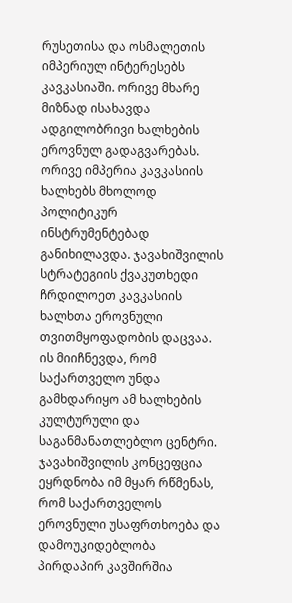რუსეთისა და ოსმალეთის იმპერიულ ინტერესებს კავკასიაში. ორივე მხარე მიზნად ისახავდა ადგილობრივი ხალხების ეროვნულ გადაგვარებას. ორივე იმპერია კავკასიის ხალხებს მხოლოდ პოლიტიკურ ინსტრუმენტებად განიხილავდა. ჯავახიშვილის სტრატეგიის ქვაკუთხედი ჩრდილოეთ კავკასიის ხალხთა ეროვნული თვითმყოფადობის დაცვაა. ის მიიჩნევდა, რომ საქართველო უნდა გამხდარიყო ამ ხალხების კულტურული და საგანმანათლებლო ცენტრი. ჯავახიშვილის კონცეფცია ეყრდნობა იმ მყარ რწმენას, რომ საქართველოს ეროვნული უსაფრთხოება და დამოუკიდებლობა პირდაპირ კავშირშია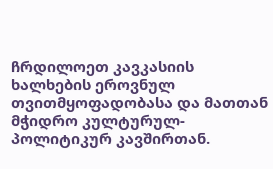ჩრდილოეთ კავკასიის ხალხების ეროვნულ თვითმყოფადობასა და მათთან მჭიდრო კულტურულ-პოლიტიკურ კავშირთან.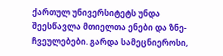ქართულ უნივერსიტეტს უნდა შეესწავლა მთიელთა ენები და ზნე-ჩვეულებები. გარდა სამეცნიეროსი,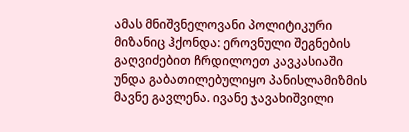ამას მნიშვნელოვანი პოლიტიკური მიზანიც ჰქონდა: ეროვნული შეგნების გაღვიძებით ჩრდილოეთ კავკასიაში უნდა გაბათილებულიყო პანისლამიზმის მავნე გავლენა. ივანე ჯავახიშვილი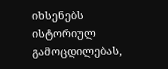იხსენებს ისტორიულ გამოცდილებას,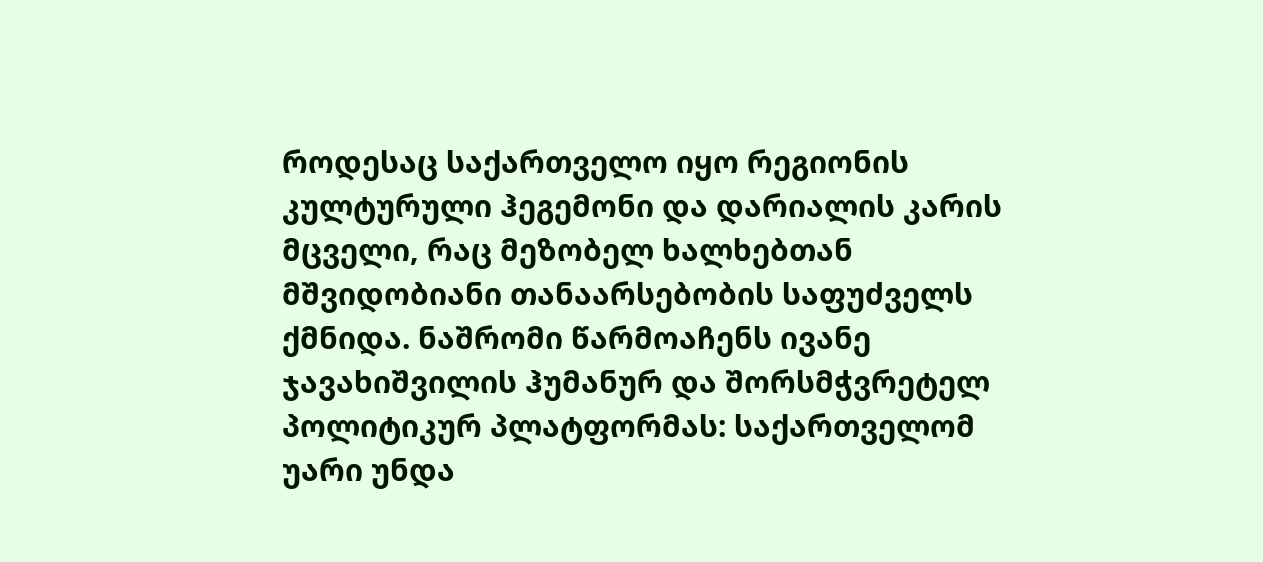როდესაც საქართველო იყო რეგიონის კულტურული ჰეგემონი და დარიალის კარის მცველი, რაც მეზობელ ხალხებთან მშვიდობიანი თანაარსებობის საფუძველს ქმნიდა. ნაშრომი წარმოაჩენს ივანე ჯავახიშვილის ჰუმანურ და შორსმჭვრეტელ პოლიტიკურ პლატფორმას: საქართველომ უარი უნდა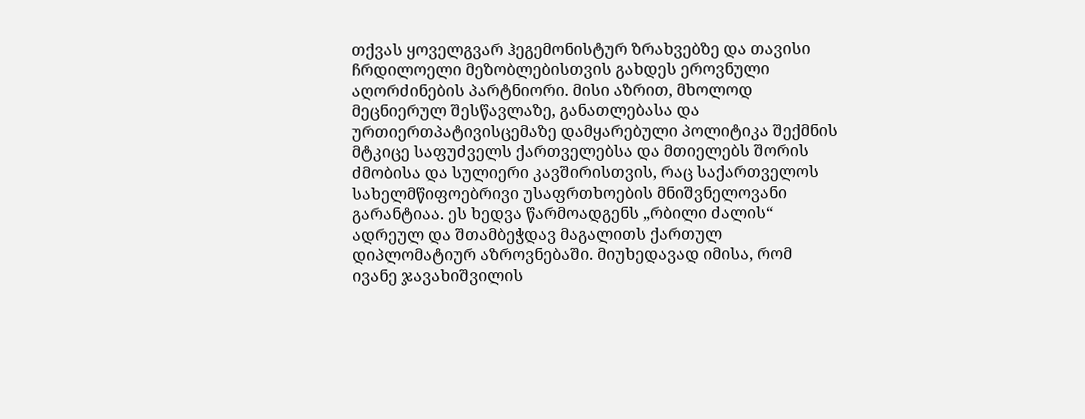თქვას ყოველგვარ ჰეგემონისტურ ზრახვებზე და თავისი ჩრდილოელი მეზობლებისთვის გახდეს ეროვნული აღორძინების პარტნიორი. მისი აზრით, მხოლოდ მეცნიერულ შესწავლაზე, განათლებასა და ურთიერთპატივისცემაზე დამყარებული პოლიტიკა შექმნის მტკიცე საფუძველს ქართველებსა და მთიელებს შორის ძმობისა და სულიერი კავშირისთვის, რაც საქართველოს სახელმწიფოებრივი უსაფრთხოების მნიშვნელოვანი გარანტიაა. ეს ხედვა წარმოადგენს „რბილი ძალის“ ადრეულ და შთამბეჭდავ მაგალითს ქართულ დიპლომატიურ აზროვნებაში. მიუხედავად იმისა, რომ ივანე ჯავახიშვილის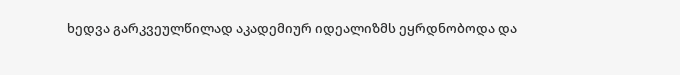ხედვა გარკვეულწილად აკადემიურ იდეალიზმს ეყრდნობოდა და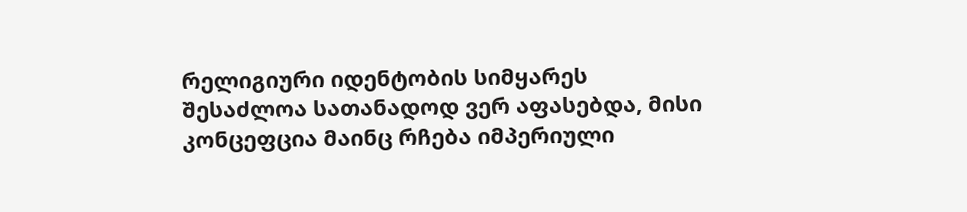რელიგიური იდენტობის სიმყარეს შესაძლოა სათანადოდ ვერ აფასებდა, მისი კონცეფცია მაინც რჩება იმპერიული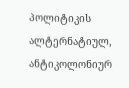პოლიტიკის ალტერნატიულ, ანტიკოლონიურ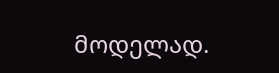მოდელად.